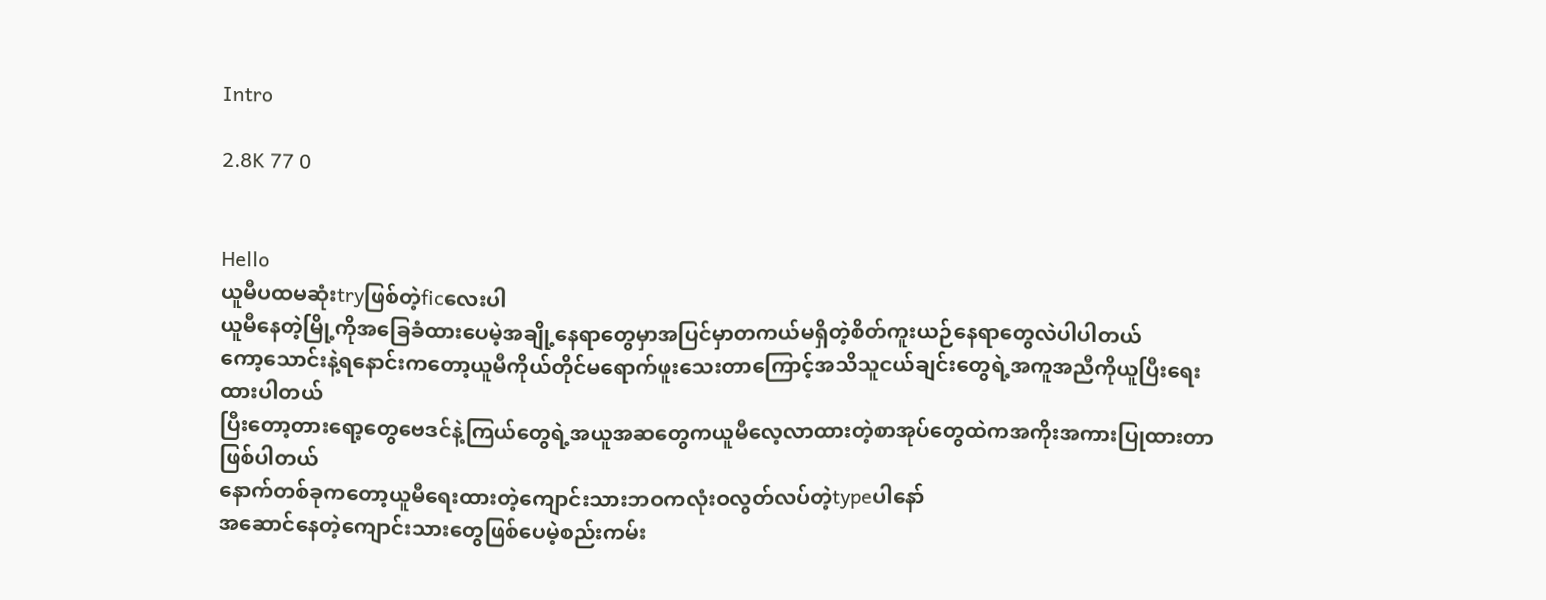Intro

2.8K 77 0


Hello
ယူမီပထမဆုံးtryဖြစ်တဲ့ficလေးပါ
ယူမီနေတဲ့မြို့ကိုအခြေခံထားပေမဲ့အချို့နေရာတွေမှာအပြင်မှာတကယ်မရှိတဲ့စိတ်ကူးယဉ်နေရာတွေလဲပါပါတယ်
ကော့သောင်းနဲ့ရနောင်းကတော့ယူမီကိုယ်တိုင်မရောက်ဖူးသေးတာကြောင့်အသိသူငယ်ချင်းတွေရဲ့အကူအညီကိုယူပြီးရေးထားပါတယ်
ပြီးတော့တားရော့တွေဗေဒင်နဲ့ကြယ်တွေရဲ့အယူအဆတွေကယူမီလေ့လာထားတဲ့စာအုပ်တွေထဲကအကိုးအကားပြုထားတာဖြစ်ပါတယ်
နောက်တစ်ခုကတော့ယူမီရေးထားတဲ့ကျောင်းသားဘဝကလုံးဝလွတ်လပ်တဲ့typeပါနော်
အဆောင်နေတဲ့ကျောင်းသားတွေဖြစ်ပေမဲ့စည်းကမ်း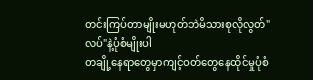တင်းကြပ်တာမျိုးမဟုတ်ဘဲမိသားစုလိုလွတ်"လပ်"နဲ့ပုံစံမျိုးပါ
တချို့နေရာတွေမှာကျင့်ဝတ်တွေနေထိုင်မှုပုံစံ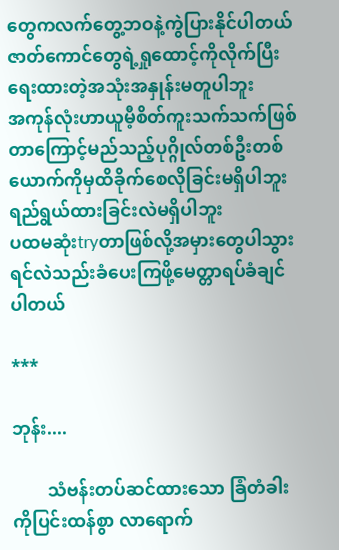တွေကလက်တွေ့ဘဝနဲ့ကွဲပြားနိုင်ပါတယ်
ဇာတ်ကောင်တွေရဲ့ရှုထောင့်ကိုလိုက်ပြီးရေးထားတဲ့အသုံးအနှုန်း‌မတူပါဘူး
အကုန်လုံးဟာယူမီ့စိတ်ကူးသက်သက်ဖြစ်တာကြောင့်မည်သည့်ပုဂ္ဂိုလ်တစ်ဦးတစ်ယောက်ကိုမှထိခိုက်စေလိုခြင်းမရှိပါဘူး
ရည်ရွယ်ထားခြင်းလဲမရှိပါဘူး
ပထမဆုံးtryတာဖြစ်လို့အမှားတွေပါသွားရင်လဲသည်းခံပေးကြဖို့မေတ္တာရပ်ခံချင်ပါတယ်

***

ဘုန်း....

        သံဗန်းတပ်ဆင်ထားသော ခြံတံခါးကိုပြင်းထန်စွာ လာရောက်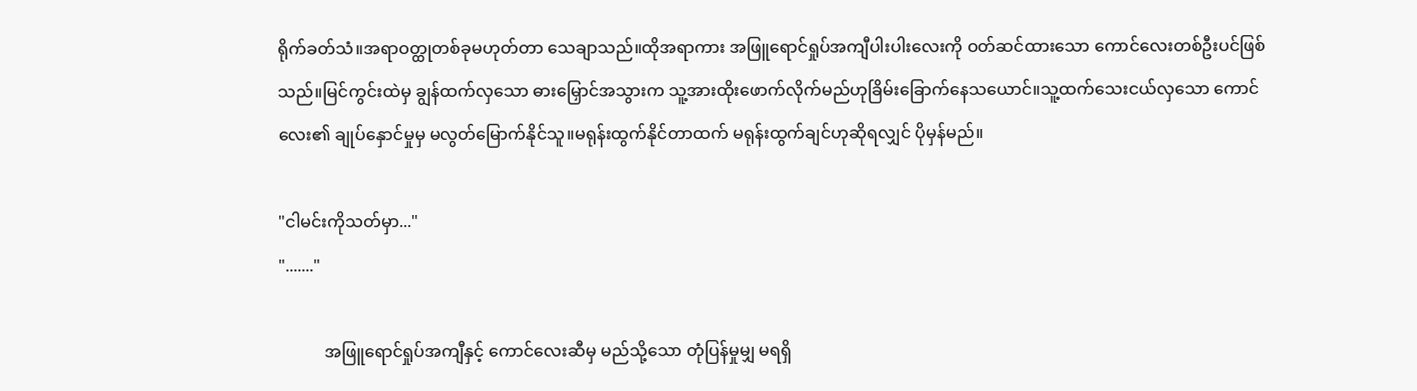ရိုက်ခတ်သံ။အရာဝတ္ထုတစ်ခုမဟုတ်တာ သေချာသည်။ထိုအရာကား အဖြူရောင်ရှုပ်အကျီပါးပါးလေးကို ဝတ်ဆင်ထားသော ကောင်လေးတစ်ဦးပင်ဖြစ်သည်။မြင်ကွင်းထဲမှ ချွန်ထက်လှသော ဓားမြှောင်အသွားက သူ့အားထိုးဖောက်လိုက်မည်ဟုခြိမ်းခြောက်နေသယောင်။သူ့ထက်သေးငယ်လှသော ကောင်လေး၏ ချုပ်နှောင်မှုမှ မလွတ်မြောက်နိုင်သူ။မရုန်းထွက်နိုင်တာထက် မရုန်းထွက်ချင်ဟုဆိုရလျှင် ပိုမှန်မည်။

"ငါမင်းကိုသတ်မှာ..."
"......."

           အဖြူရောင်ရှုပ်အကျီနှင့် ကောင်လေးဆီမှ မည်သို့သော တုံပြန်မှုမျှ မရရှိ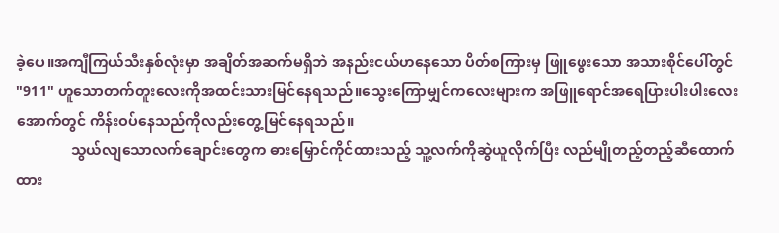ခဲ့ပေ။အကျီကြယ်သီးနှစ်လုံးမှာ အချိတ်အဆက်မရှိဘဲ အနည်းငယ်ဟနေသော ပိတ်စကြားမှ ဖြူဖွေးသော အသားစိုင်ပေါ်တွင်  "911" ဟူသောတက်တူးလေးကိုအထင်းသားမြင်နေရသည်။သွေးကြောမျှင်ကလေးများက အဖြူရောင်အရေပြားပါးပါးလေးအောက်တွင် ကိန်းဝပ်နေသည်ကိုလည်းတွေ့မြင်နေရသည်။
               သွယ်လျသောလက်ချောင်းတွေက ဓားမြှောင်ကိုင်ထားသည့် သူ့လက်ကိုဆွဲယူလိုက်ပြီး လည်မျိုတည့်တည့်ဆီထောက်ထား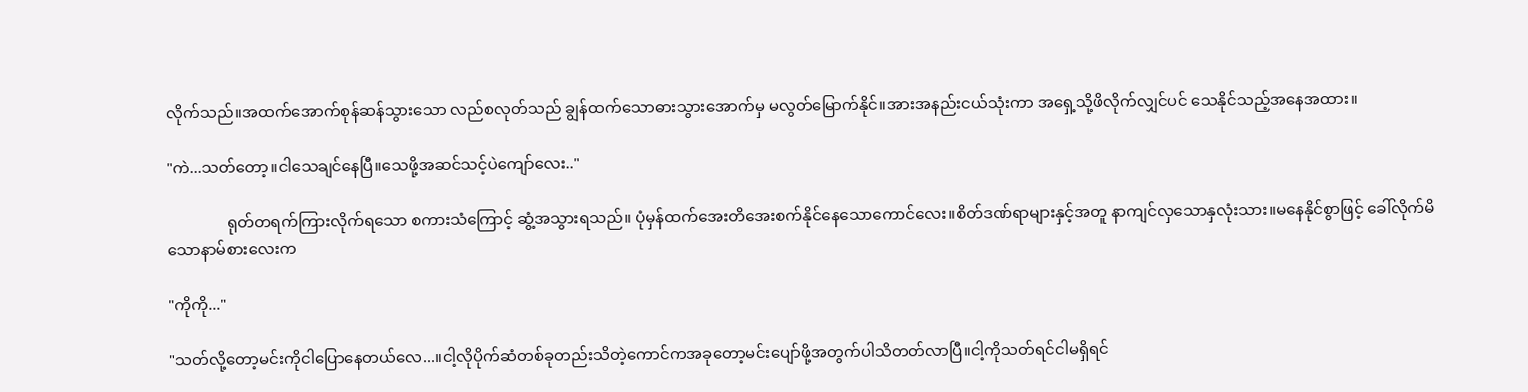လိုက်သည်။အထက်အောက်စုန်ဆန်သွားသော လည်စလုတ်သည် ချွန်ထက်သောဓားသွားအောက်မှ မလွတ်မြောက်နိုင်။အားအနည်းငယ်သုံးကာ အရှေ့သို့ဖိလိုက်လျှင်ပင် သေနိုင်သည့်အနေအထား။

"ကဲ...သတ်တော့။ငါသေချင်နေပြီ။သေဖို့အဆင်သင့်ပဲကျော်လေး.."

               ရုတ်တရက်ကြားလိုက်ရသော စကားသံကြောင့် ဆွံ့အသွားရသည်။ ပုံမှန်ထက်အေးတိအေးစက်နိုင်နေသောကောင်လေး။စိတ်ဒဏ်ရာများနှင့်အတူ နာကျင်လှသောနှလုံးသား။မနေနိုင်စွာဖြင့် ခေါ်လိုက်မိသောနာမ်စားလေးက

"ကိုကို..."

"သတ်လို့တော့မင်းကိုငါပြောနေတယ်လေ...။ငါ့လိုပိုက်ဆံတစ်ခုတည်းသိတဲ့ကောင်ကအခုတော့မင်းပျော်ဖို့အတွက်ပါသိတတ်လာပြီ။ငါ့ကိုသတ်ရင်ငါမရှိရင်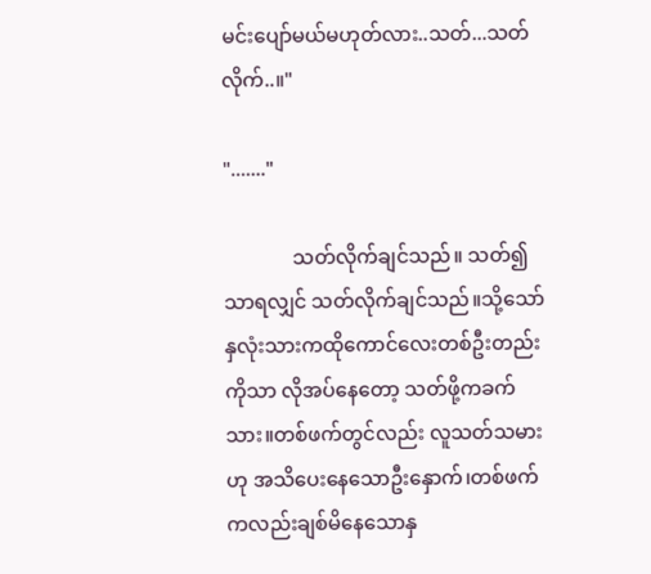မင်းပျော်မယ်မဟုတ်လား..သတ်...သတ်လိုက်..။"

"......."

              သတ်လိုက်ချင်သည်။ သတ်၍သာရလျှင် သတ်လိုက်ချင်သည်။သို့သော်နှလုံးသားကထိုကောင်လေးတစ်ဦးတည်းကိုသာ လိုအပ်နေတော့ သတ်ဖို့ကခက်သား။တစ်ဖက်တွင်လည်း လူသတ်သမားဟု အသိပေးနေသောဦးနှောက်၊တစ်ဖက်ကလည်းချစ်မိနေသောနှ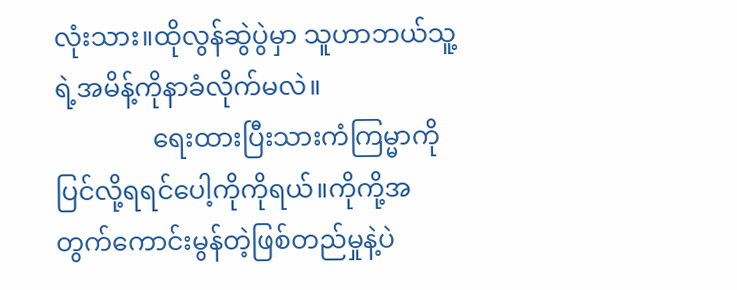လုံးသား။ထိုလွန်ဆွဲပွဲမှာ သူဟာဘယ်သူ့ရဲ့အမိန့်ကိုနာခံလိုက်မလဲ။
               ရေးထားပြီးသားကံကြမ္မာကိုပြင်လို့ရရင်ပေါ့ကိုကိုရယ်။ကိုကို့အတွက်ကောင်းမွန်တဲ့ဖြစ်တည်မှုနဲ့ပဲ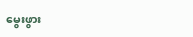မွေးဖွား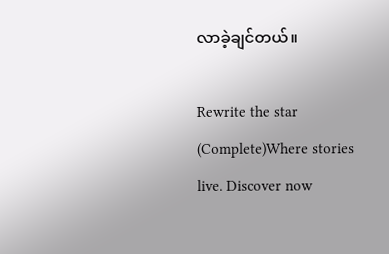လာခဲ့ချင်တယ်။

Rewrite the star (Complete)Where stories live. Discover now